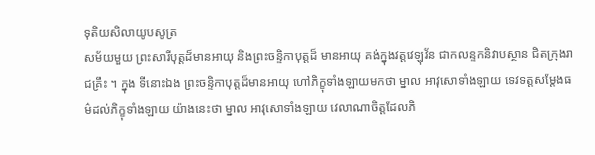ទុតិយសិលាយូបសូត្រ
សម័យមួយ ព្រះសារីបុត្តដ៏មានអាយុ និងព្រះចន្ទិកាបុត្តដ៏ មានអាយុ គង់ក្នុងវត្តវេឡុវ័ន ជាកលន្ទកនិវាបស្ថាន ជិតក្រុងរាជគ្រឹះ ។ ក្នុង ទីនោះឯង ព្រះចន្ទិកាបុត្តដ៏មានអាយុ ហៅភិក្ខុទាំងឡាយមកថា ម្នាល អាវុសោទាំងឡាយ ទេវទត្តសម្តែងធម៌ដល់ភិក្ខុទាំងឡាយ យ៉ាងនេះថា ម្នាល អាវុសោទាំងឡាយ វេលាណាចិត្តដែលភិ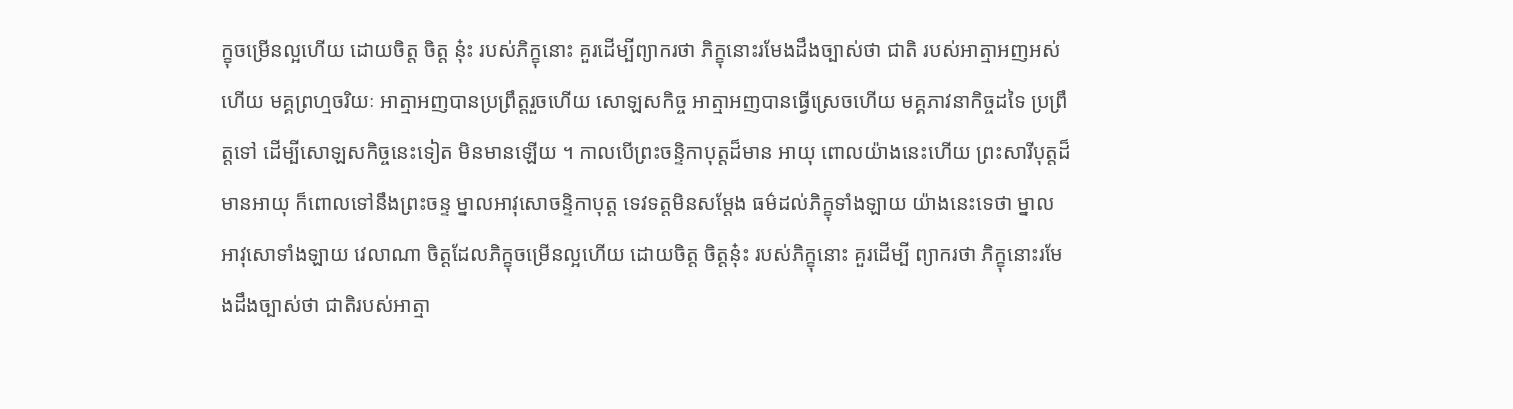ក្ខុចម្រើនល្អហើយ ដោយចិត្ត ចិត្ត នុ៎ះ របស់ភិក្ខុនោះ គួរដើម្បីព្យាករថា ភិក្ខុនោះរមែងដឹងច្បាស់ថា ជាតិ របស់អាត្មាអញអស់ហើយ មគ្គព្រហ្មចរិយៈ អាត្មាអញបានប្រព្រឹត្តរួចហើយ សោឡសកិច្ច អាត្មាអញបានធ្វើស្រេចហើយ មគ្គភាវនាកិច្ចដទៃ ប្រព្រឹត្តទៅ ដើម្បីសោឡសកិច្ចនេះទៀត មិនមានឡើយ ។ កាលបើព្រះចន្ទិកាបុត្តដ៏មាន អាយុ ពោលយ៉ាងនេះហើយ ព្រះសារីបុត្តដ៏មានអាយុ ក៏ពោលទៅនឹងព្រះចន្ទ ម្នាលអាវុសោចន្ទិកាបុត្ត ទេវទត្តមិនសម្តែង ធម៌ដល់ភិក្ខុទាំងឡាយ យ៉ាងនេះទេថា ម្នាលអាវុសោទាំងឡាយ វេលាណា ចិត្តដែលភិក្ខុចម្រើនល្អហើយ ដោយចិត្ត ចិត្តនុ៎ះ របស់ភិក្ខុនោះ គួរដើម្បី ព្យាករថា ភិក្ខុនោះរមែងដឹងច្បាស់ថា ជាតិរបស់អាត្មា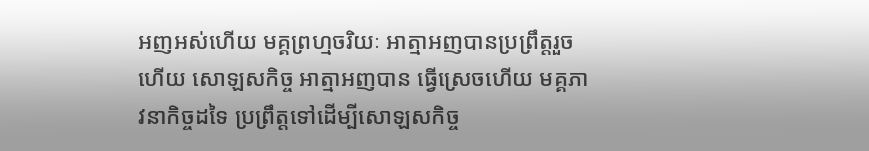អញអស់ហើយ មគ្គព្រហ្មចរិយៈ អាត្មាអញបានប្រព្រឹត្តរួចហើយ សោឡសកិច្ច អាត្មាអញបាន ធ្វើស្រេចហើយ មគ្គភាវនាកិច្ចដទៃ ប្រព្រឹត្តទៅដើម្បីសោឡសកិច្ច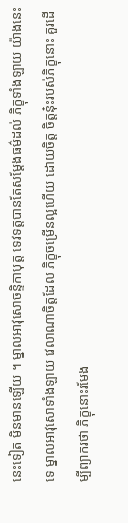នេះទៀត មិនមានឡើយ ។ ម្នាលអាវុសោចន្ទិកាបុត្ត ទេវទត្តបានតែសម្តែងធម៌ដល់ ភិក្ខុទាំងឡាយ យ៉ាងនេះទេ ម្នាលអាវុសោទាំងឡាយ វេលាណាចិត្តដែល ភិក្ខុចម្រើនល្អហើយ ដោយចិត្ត ចិត្តនុ៎ះរបស់ភិក្ខុនោះ គួរដើម្បីព្យាករថា ភិក្ខុនោះរមែង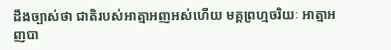ដឹងច្បាស់ថា ជាតិរបស់អាត្មាអញអស់ហើយ មគ្គព្រហ្មចរិយៈ អាត្មាអញបា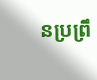នប្រព្រឹ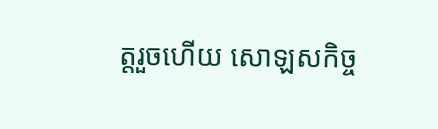ត្តរួចហើយ សោឡសកិច្ច